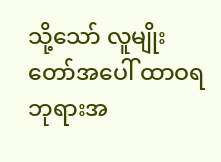သို့သော် လူမျိုးတော်အပေါ် ထာဝရဘုရားအ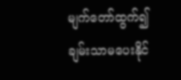မျက်တော်ထွက်၍ ချမ်းသာမပေးနိုင်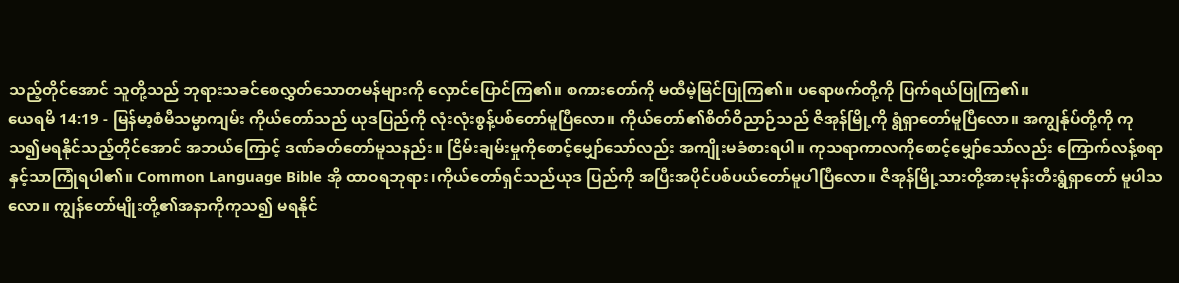သည့်တိုင်အောင် သူတို့သည် ဘုရားသခင်စေလွှတ်သောတမန်များကို လှောင်ပြောင်ကြ၏။ စကားတော်ကို မထီမဲ့မြင်ပြုကြ၏။ ပရောဖက်တို့ကို ပြက်ရယ်ပြုကြ၏။
ယေရမိ 14:19 - မြန်မာ့စံမီသမ္မာကျမ်း ကိုယ်တော်သည် ယုဒပြည်ကို လုံးလုံးစွန့်ပစ်တော်မူပြီလော။ ကိုယ်တော်၏စိတ်ဝိညာဉ်သည် ဇိအုန်မြို့ကို ရွံရှာတော်မူပြီလော။ အကျွန်ုပ်တို့ကို ကုသ၍မရနိုင်သည့်တိုင်အောင် အဘယ်ကြောင့် ဒဏ်ခတ်တော်မူသနည်း။ ငြိမ်းချမ်းမှုကိုစောင့်မျှော်သော်လည်း အကျိုးမခံစားရပါ။ ကုသရာကာလကိုစောင့်မျှော်သော်လည်း ကြောက်လန့်စရာနှင့်သာကြုံရပါ၏။ Common Language Bible အို ထာဝရဘုရား၊ကိုယ်တော်ရှင်သည်ယုဒ ပြည်ကို အပြီးအပိုင်ပစ်ပယ်တော်မူပါပြီလော။ ဇိအုန်မြို့သားတို့အားမုန်းတီးရွံရှာတော် မူပါသလော။ ကျွန်တော်မျိုးတို့၏အနာကိုကုသ၍ မရနိုင်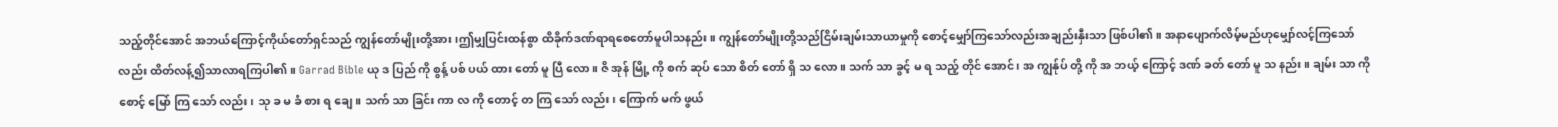သည့်တိုင်အောင် အဘယ်ကြောင့်ကိုယ်တော်ရှင်သည် ကျွန်တော်မျိုးတို့အား၊ဤမျှပြင်းထန်စွာ ထိခိုက်ဒဏ်ရာရစေတော်မူပါသနည်း။ ကျွန်တော်မျိုးတို့သည်ငြိမ်းချမ်းသာယာမှုကို စောင့်မျှော်ကြသော်လည်းအချည်းနှီးသာ ဖြစ်ပါ၏။ အနာပျောက်လိမ့်မည်ဟုမျှော်လင့်ကြသော်လည်း ထိတ်လန့်၍သာလာရကြပါ၏။ Garrad Bible ယု ဒ ပြည် ကို စွန့် ပစ် ပယ် ထား တော် မူ ပြီ လော။ ဇိ အုန် မြို့ ကို စက် ဆုပ် သော စိတ် တော် ရှိ သ လော။ သက် သာ ခွင့် မ ရ သည့် တိုင် အောင်၊ အ ကျွန်ုပ် တို့ ကို အ ဘယ့် ကြောင့် ဒဏ် ခတ် တော် မူ သ နည်း။ ချမ်း သာ ကို စောင့် မြော် ကြ သော် လည်း၊ သု ခ မ ခံ စား ရ ချေ။ သက် သာ ခြင်း ကာ လ ကို တောင့် တ ကြ သော် လည်း၊ ကြောက် မက် ဖွယ်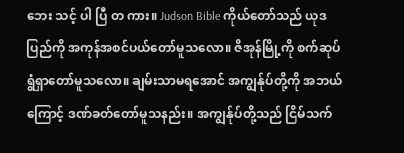ဘေး သင့် ပါ ပြီ တ ကား။ Judson Bible ကိုယ်တော်သည် ယုဒပြည်ကို အကုန်အစင်ပယ်တော်မူသလော။ ဇိအုန်မြို့ကို စက်ဆုပ်ရွံရှာတော်မူသလော။ ချမ်းသာမရအောင် အကျွန်ုပ်တို့ကို အဘယ်ကြောင့် ဒဏ်ခတ်တော်မူသနည်း။ အကျွန်ုပ်တို့သည် ငြိမ်သက်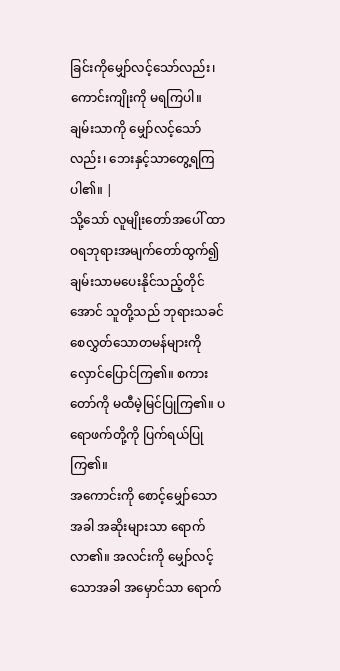ခြင်းကိုမျှော်လင့်သော်လည်း၊ ကောင်းကျိုးကို မရကြပါ။ ချမ်းသာကို မျှော်လင့်သော်လည်း၊ ဘေးနှင့်သာတွေ့ရကြပါ၏။ |
သို့သော် လူမျိုးတော်အပေါ် ထာဝရဘုရားအမျက်တော်ထွက်၍ ချမ်းသာမပေးနိုင်သည့်တိုင်အောင် သူတို့သည် ဘုရားသခင်စေလွှတ်သောတမန်များကို လှောင်ပြောင်ကြ၏။ စကားတော်ကို မထီမဲ့မြင်ပြုကြ၏။ ပရောဖက်တို့ကို ပြက်ရယ်ပြုကြ၏။
အကောင်းကို စောင့်မျှော်သောအခါ အဆိုးများသာ ရောက်လာ၏။ အလင်းကို မျှော်လင့်သောအခါ အမှောင်သာ ရောက်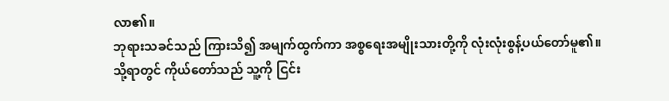လာ၏။
ဘုရားသခင်သည် ကြားသိ၍ အမျက်ထွက်ကာ အစ္စရေးအမျိုးသားတို့ကို လုံးလုံးစွန့်ပယ်တော်မူ၏။
သို့ရာတွင် ကိုယ်တော်သည် သူ့ကို ငြင်း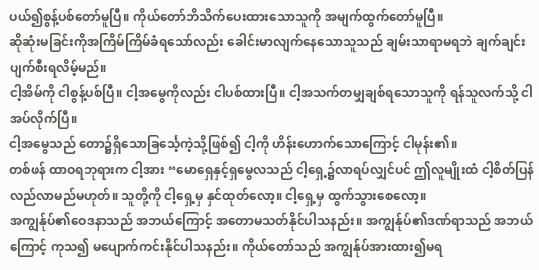ပယ်၍စွန့်ပစ်တော်မူပြီ။ ကိုယ်တော်ဘိသိက်ပေးထားသောသူကို အမျက်ထွက်တော်မူပြီ။
ဆိုဆုံးမခြင်းကိုအကြိမ်ကြိမ်ခံရသော်လည်း ခေါင်းမာလျက်နေသောသူသည် ချမ်းသာရာမရဘဲ ချက်ချင်းပျက်စီးရလိမ့်မည်။
ငါ့အိမ်ကို ငါစွန့်ပစ်ပြီ။ ငါ့အမွေကိုလည်း ငါပစ်ထားပြီ။ ငါ့အသက်တမျှချစ်ရသောသူကို ရန်သူလက်သို့ ငါအပ်လိုက်ပြီ။
ငါ့အမွေသည် တော၌ရှိသောခြင်္သေ့ကဲ့သို့ဖြစ်၍ ငါ့ကို ဟိန်းဟောက်သောကြောင့် ငါမုန်း၏။
တစ်ဖန် ထာဝရဘုရားက ငါ့အား “မောရှေနှင့်ရှမွေလသည် ငါ့ရှေ့၌လာရပ်လျှင်ပင် ဤလူမျိုးထံ ငါ့စိတ်ပြန်လည်လာမည်မဟုတ်။ သူတို့ကို ငါ့ရှေ့မှ နှင်ထုတ်လော့။ ငါ့ရှေ့မှ ထွက်သွားစေလော့။
အကျွန်ုပ်၏ဝေဒနာသည် အဘယ်ကြောင့် အတောမသတ်နိုင်ပါသနည်း။ အကျွန်ုပ်၏ဒဏ်ရာသည် အဘယ်ကြောင့် ကုသ၍ မပျောက်ကင်းနိုင်ပါသနည်း။ ကိုယ်တော်သည် အကျွန်ုပ်အားထား၍မရ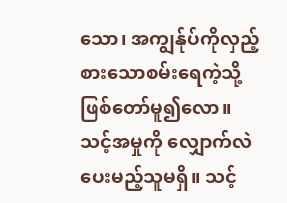သော၊ အကျွန်ုပ်ကိုလှည့်စားသောစမ်းရေကဲ့သို့ ဖြစ်တော်မူ၍လော။
သင့်အမှုကို လျှောက်လဲပေးမည့်သူမရှိ။ သင့်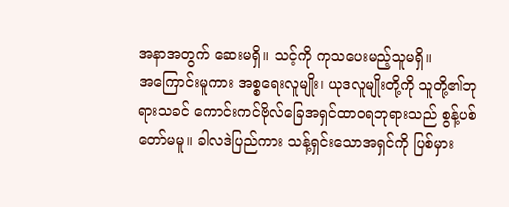အနာအတွက် ဆေးမရှိ။ သင့်ကို ကုသပေးမည့်သူမရှိ။
အကြောင်းမူကား အစ္စရေးလူမျိုး၊ ယုဒလူမျိုးတို့ကို သူတို့၏ဘုရားသခင် ကောင်းကင်ဗိုလ်ခြေအရှင်ထာဝရဘုရားသည် စွန့်ပစ်တော်မမူ။ ခါလဒဲပြည်ကား သန့်ရှင်းသောအရှင်ကို ပြစ်မှား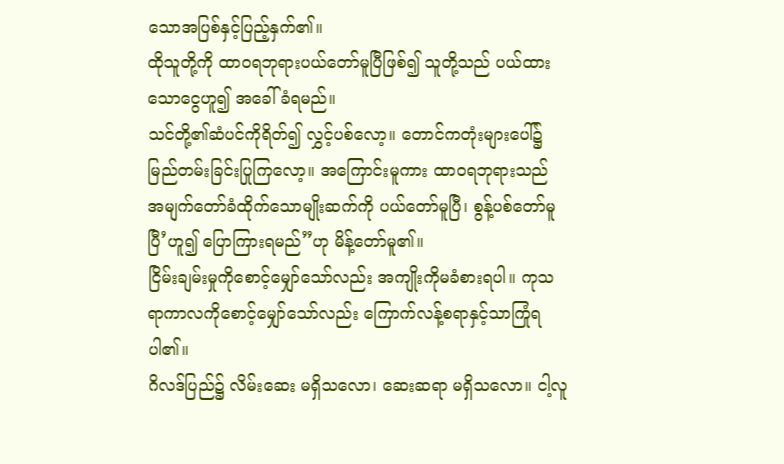သောအပြစ်နှင့်ပြည့်နှက်၏။
ထိုသူတို့ကို ထာဝရဘုရားပယ်တော်မူပြီဖြစ်၍ သူတို့သည် ပယ်ထားသောငွေဟူ၍ အခေါ်ခံရမည်။
သင်တို့၏ဆံပင်ကိုရိတ်၍ လွှင့်ပစ်လော့။ တောင်ကတုံးများပေါ်၌ မြည်တမ်းခြင်းပြုကြလော့။ အကြောင်းမူကား ထာဝရဘုရားသည် အမျက်တော်ခံထိုက်သောမျိုးဆက်ကို ပယ်တော်မူပြီ၊ စွန့်ပစ်တော်မူပြီ’ဟူ၍ ပြောကြားရမည်”ဟု မိန့်တော်မူ၏။
ငြိမ်းချမ်းမှုကိုစောင့်မျှော်သော်လည်း အကျိုးကိုမခံစားရပါ။ ကုသရာကာလကိုစောင့်မျှော်သော်လည်း ကြောက်လန့်စရာနှင့်သာကြုံရပါ၏။
ဂိလဒ်ပြည်၌ လိမ်းဆေး မရှိသလော၊ ဆေးဆရာ မရှိသလော။ ငါ့လူ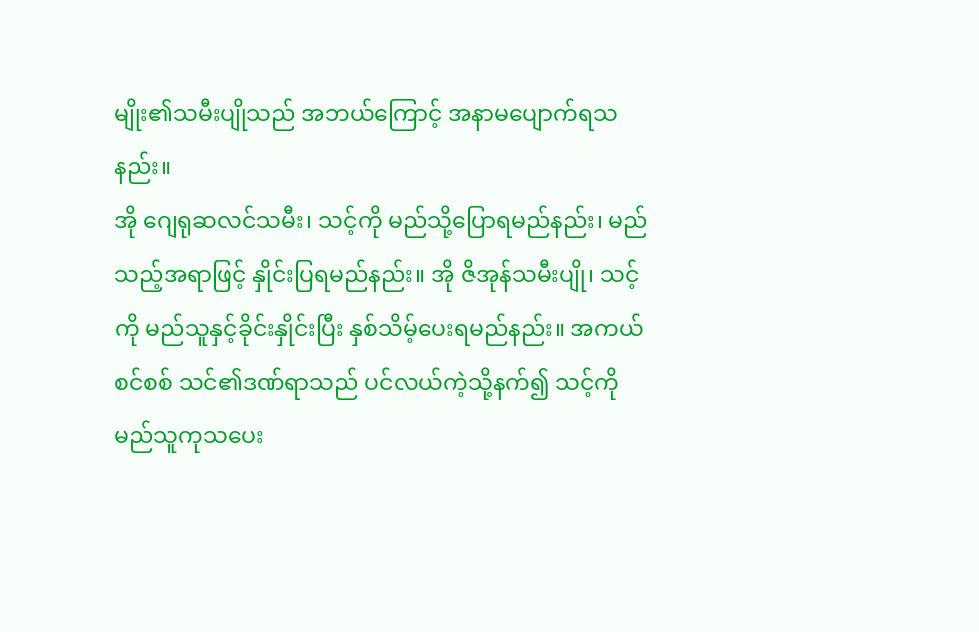မျိုး၏သမီးပျိုသည် အဘယ်ကြောင့် အနာမပျောက်ရသနည်း။
အို ဂျေရုဆလင်သမီး၊ သင့်ကို မည်သို့ပြောရမည်နည်း၊ မည်သည့်အရာဖြင့် နှိုင်းပြရမည်နည်း။ အို ဇိအုန်သမီးပျို၊ သင့်ကို မည်သူနှင့်ခိုင်းနှိုင်းပြီး နှစ်သိမ့်ပေးရမည်နည်း။ အကယ်စင်စစ် သင်၏ဒဏ်ရာသည် ပင်လယ်ကဲ့သို့နက်၍ သင့်ကို မည်သူကုသပေး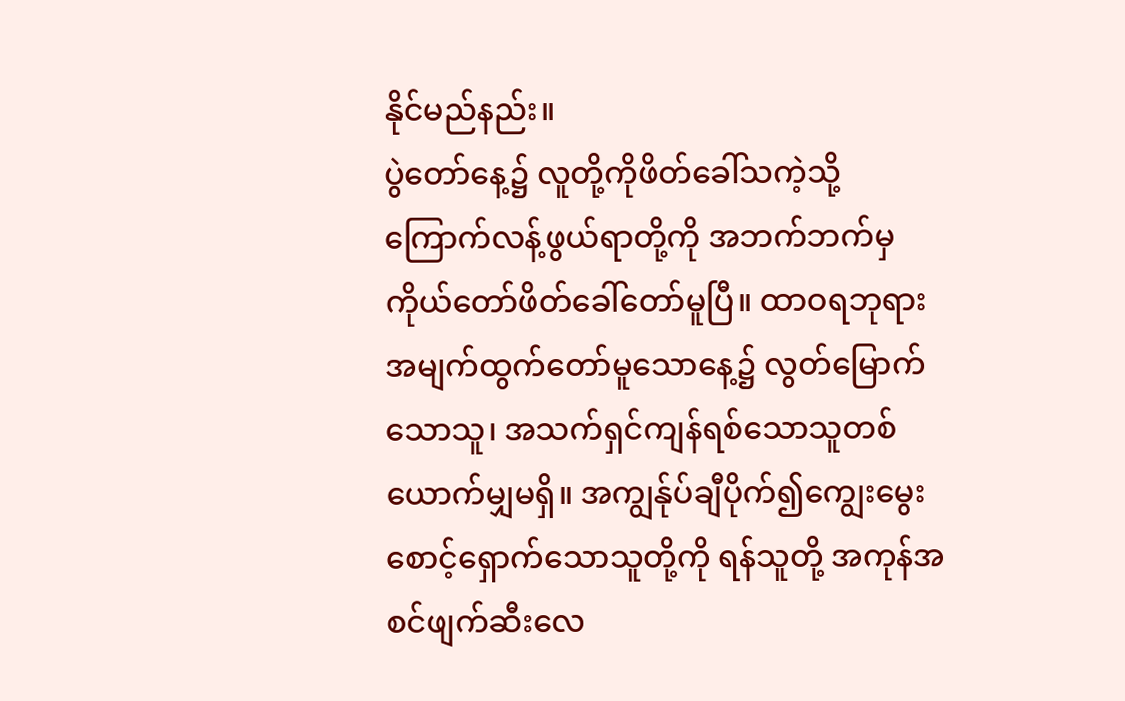နိုင်မည်နည်း။
ပွဲတော်နေ့၌ လူတို့ကိုဖိတ်ခေါ်သကဲ့သို့ ကြောက်လန့်ဖွယ်ရာတို့ကို အဘက်ဘက်မှ ကိုယ်တော်ဖိတ်ခေါ်တော်မူပြီ။ ထာဝရဘုရားအမျက်ထွက်တော်မူသောနေ့၌ လွတ်မြောက်သောသူ၊ အသက်ရှင်ကျန်ရစ်သောသူတစ်ယောက်မျှမရှိ။ အကျွန်ုပ်ချီပိုက်၍ကျွေးမွေးစောင့်ရှောက်သောသူတို့ကို ရန်သူတို့ အကုန်အစင်ဖျက်ဆီးလေ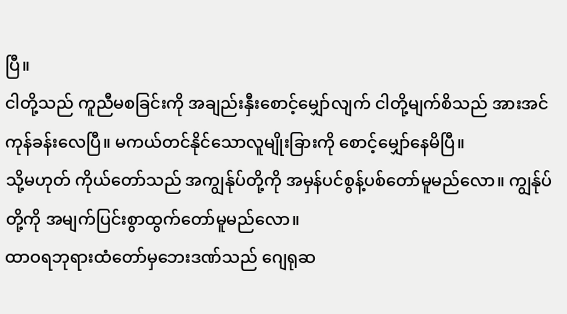ပြီ။
ငါတို့သည် ကူညီမစခြင်းကို အချည်းနှီးစောင့်မျှော်လျက် ငါတို့မျက်စိသည် အားအင်ကုန်ခန်းလေပြီ။ မကယ်တင်နိုင်သောလူမျိုးခြားကို စောင့်မျှော်နေမိပြီ။
သို့မဟုတ် ကိုယ်တော်သည် အကျွန်ုပ်တို့ကို အမှန်ပင်စွန့်ပစ်တော်မူမည်လော။ ကျွန်ုပ်တို့ကို အမျက်ပြင်းစွာထွက်တော်မူမည်လော။
ထာဝရဘုရားထံတော်မှဘေးဒဏ်သည် ဂျေရုဆ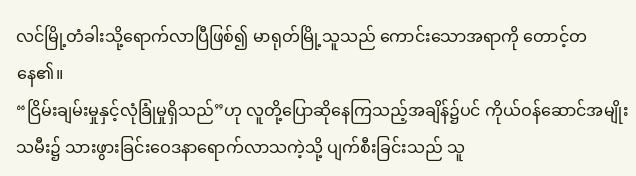လင်မြို့တံခါးသို့ရောက်လာပြီဖြစ်၍ မာရုတ်မြို့သူသည် ကောင်းသောအရာကို တောင့်တနေ၏။
“ငြိမ်းချမ်းမှုနှင့်လုံခြုံမှုရှိသည်”ဟု လူတို့ပြောဆိုနေကြသည့်အချိန်၌ပင် ကိုယ်ဝန်ဆောင်အမျိုးသမီး၌ သားဖွားခြင်းဝေဒနာရောက်လာသကဲ့သို့ ပျက်စီးခြင်းသည် သူ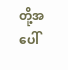တို့အပေါ်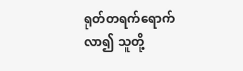ရုတ်တရက်ရောက်လာ၍ သူတို့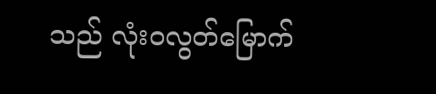သည် လုံးဝလွတ်မြောက်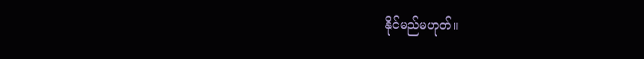နိုင်မည်မဟုတ်။